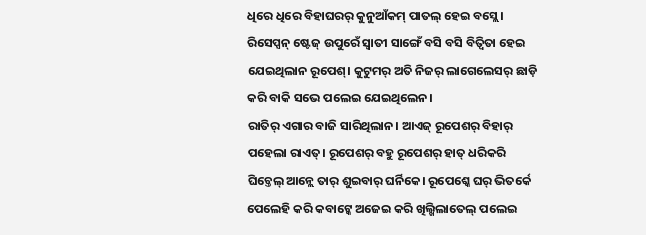ଧିରେ ଧିରେ ବିହାଘରର୍ କୁନୁଆଁକମ୍ ପାତଲ୍ ହେଇ ବସ୍ଲେ। ରିସେପ୍ସନ୍ ଷ୍ଟେଜ୍ ଉପୁରେଁ ସ୍ୱାତୀ ସାଙ୍ଗେଁ ବସି ବସି ବିତ୍ବିତା ହେଇ ଯେଇଥିଲାନ ରୂପେଶ୍। କୁଟୁମର୍ ଅତି ନିଜର୍ ଲାଗେଲେସର୍ ଛାଡ଼ି କରି ବାକି ସଭେ ପଲେଇ ଯେଇଥିଲେନ।
ରାତିର୍ ଏଗାର ବାଜି ସାରିଥିଲାନ। ଆଏଜ୍ ରୂପେଶର୍ ବିହାର୍ ପହେଲା ରାଏତ୍। ରୂପେଶର୍ ବହୁ ରୂପେଶର୍ ହାତ୍ ଧରିକରି ଘିଚ୍ତେଲ୍ ଆନ୍ଲେ ତାର୍ ଶୁଇବାର୍ ଘର୍ନିକେ। ରୂପେଶ୍କେ ଘର୍ ଭିତର୍କେ ପେଲେହି କରି କବାଟ୍କେ ଅଜେଇ କରି ଖିଲ୍ଖିଲାତେଲ୍ ପଲେଇ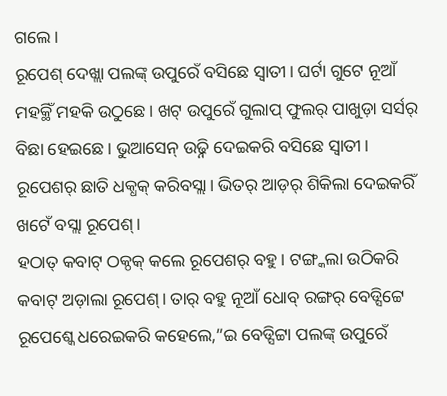ଗଲେ।
ରୂପେଶ୍ ଦେଖ୍ଲା ପଲଙ୍କ୍ ଉପୁରେଁ ବସିଛେ ସ୍ୱାତୀ। ଘର୍ଟା ଗୁଟେ ନୂଆଁ ମହକ୍ଥିଁ ମହକି ଉଠୁଛେ। ଖଟ୍ ଉପୁରେଁ ଗୁଲାପ୍ ଫୁଲର୍ ପାଖୁଡ଼ା ସର୍ସର୍ ବିଛା ହେଇଛେ। ଭୁଆସେନ୍ ଉଢ଼୍ନି ଦେଇକରି ବସିଛେ ସ୍ୱାତୀ। ରୂପେଶର୍ ଛାତି ଧକ୍ଧକ୍ କରିବସ୍ଲା। ଭିତର୍ ଆଡ଼ର୍ ଶିକିଲା ଦେଇକରିଁ ଖଟେଁ ବସ୍ଲା ରୂପେଶ୍।
ହଠାତ୍ କବାଟ୍ ଠକ୍ଠକ୍ କଲେ ରୂପେଶର୍ ବହୁ। ଟଙ୍ଗ୍କଲା ଉଠିକରି କବାଟ୍ ଅଡ଼ାଲା ରୂପେଶ୍। ତାର୍ ବହୁ ନୂଆଁ ଧୋବ୍ ରଙ୍ଗର୍ ବେଡ୍ସିଟ୍ଟେ ରୂପେଶ୍କେ ଧରେଇକରି କହେଲେ,”ଇ ବେଡ୍ସିଟ୍ଟା ପଲଙ୍କ୍ ଉପୁରେଁ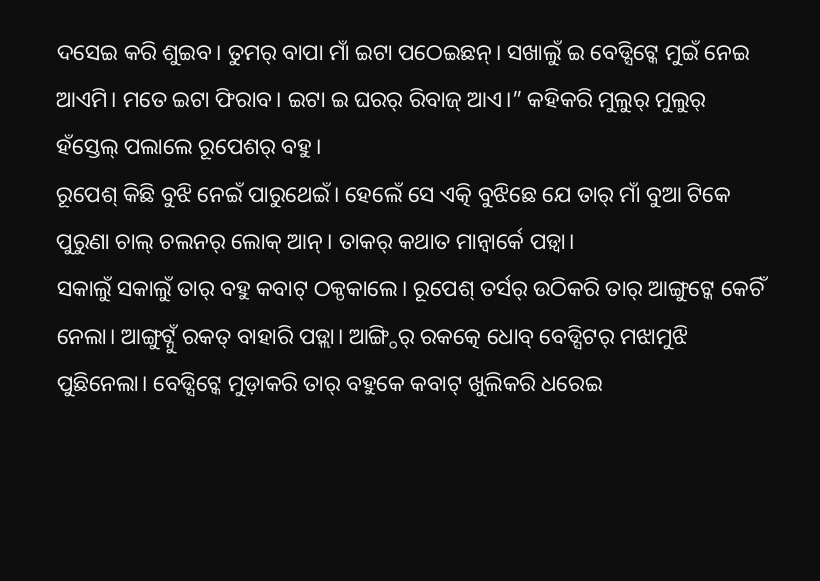ଦସେଇ କରି ଶୁଇବ। ତୁମର୍ ବାପା ମାଁ ଇଟା ପଠେଇଛନ୍। ସଖାଲୁଁ ଇ ବେଡ୍ସିଟ୍କେ ମୁଇଁ ନେଇ ଆଏମି। ମତେ ଇଟା ଫିରାବ। ଇଟା ଇ ଘରର୍ ରିବାଜ୍ ଆଏ।” କହିକରି ମୁଲୁର୍ ମୁଲୁର୍ ହଁସ୍ତେଲ୍ ପଲାଲେ ରୂପେଶର୍ ବହୁ।
ରୂପେଶ୍ କିଛି ବୁଝି ନେଇଁ ପାରୁଥେଇଁ। ହେଲେଁ ସେ ଏତ୍କି ବୁଝିଛେ ଯେ ତାର୍ ମାଁ ବୁଆ ଟିକେ ପୁରୁଣା ଚାଲ୍ ଚଲନର୍ ଲୋକ୍ ଆନ୍। ତାକର୍ କଥାତ ମାନ୍ବାର୍କେ ପଡ଼୍ବା।
ସକାଲୁଁ ସକାଲୁଁ ତାର୍ ବହୁ କବାଟ୍ ଠକ୍ଠକାଲେ। ରୂପେଶ୍ ତର୍ସର୍ ଉଠିକରି ତାର୍ ଆଙ୍ଗୁଟ୍କେ କେଚିଁ ନେଲା। ଆଙ୍ଗୁଟ୍ନୁଁ ରକତ୍ ବାହାରି ପଡ଼୍ଲା। ଆଙ୍ଗ୍ଠିର୍ ରକତ୍କେ ଧୋବ୍ ବେଡ୍ସିଟର୍ ମଝାମୁଝି ପୁଛିନେଲା। ବେଡ୍ସିଟ୍କେ ମୁଡ଼ାକରି ତାର୍ ବହୁକେ କବାଟ୍ ଖୁଲିକରି ଧରେଇ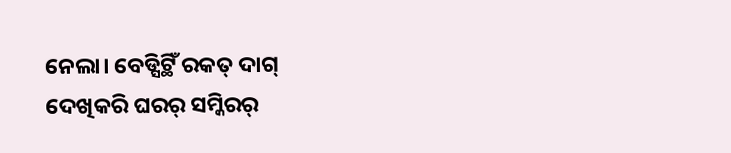ନେଲା। ବେଡ୍ସିଟ୍ଥିଁ ରକତ୍ ଦାଗ୍ ଦେଖିକରି ଘରର୍ ସମ୍କିରର୍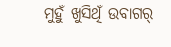ମୁହୁଁ ଖୁସିଥିଁ ଉବାଗର୍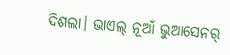ଦିଶଲା। ଭାଏଲ୍ ନୂଆଁ ଭୁଆସେନର୍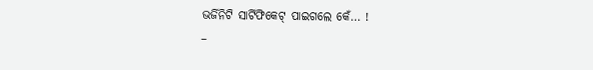ଭର୍ଜିନିଟି ସାର୍ଟିଫିକେଟ୍ ପାଇଗଲେ କେଁ… !
–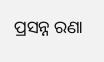ପ୍ରସନ୍ନ ରଣା